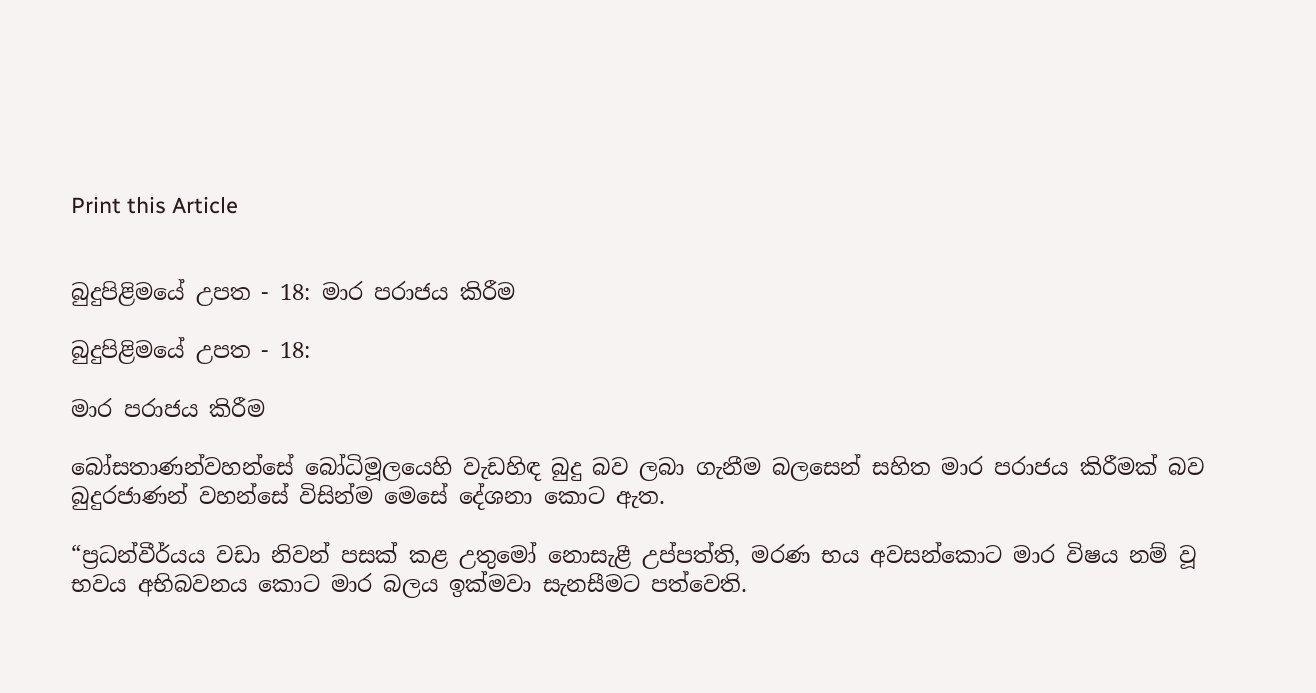Print this Article


බුදුපිළිමයේ උපත - 18: මාර පරාජය කිරීම

බුදුපිළිමයේ උපත - 18:

මාර පරාජය කිරීම

බෝසතාණන්වහන්සේ බෝධිමූලයෙහි වැඩහිඳ බුදු බව ලබා ගැනීම බලසෙන් සහිත මාර පරාජය කිරීමක් බව බුදුරජාණන් වහන්සේ විසින්ම මෙසේ දේශනා කොට ඇත.

“ප්‍රධන්වීර්යය වඩා නිවන් පසක් කළ උතුමෝ නොසැළී උප්පත්ති, මරණ භය අවසන්කොට මාර විෂය නම් වූ භවය අභිබවනය කොට මාර බලය ඉක්මවා සැනසීමට පත්වෙති.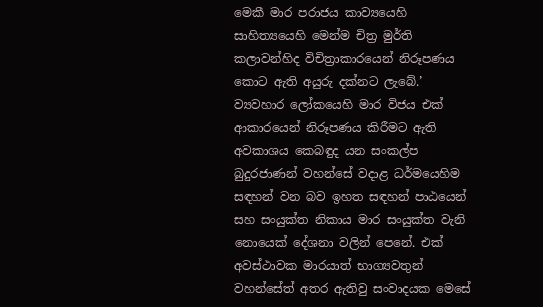මෙකී මාර පරාජය කාව්‍යයෙහි සාහිත්‍යයෙහි මෙන්ම චිත්‍ර මුර්ති කලාවන්හිද විචිත්‍රාකාරයෙන් නිරූපණය කොට ඇති අයුරු දක්නට ලැබේ.’ ව්‍යවහාර ලෝකයෙහි මාර විජය එක් ආකාරයෙන් නිරූපණය කිරීමට ඇති අවකාශය කෙබඳුද යන සංකල්ප බුදුරජාණන් වහන්සේ වදාළ ධර්මයෙහිම සඳහන් වන බව ඉහත සඳහන් පාඨයෙන් සහ සංයුක්ත නිකාය මාර සංයුක්ත වැනි නොයෙක් දේශනා වලින් පෙනේ. එක් අවස්ථාවක මාරයාත් භාග්‍යවතුන් වහන්සේත් අතර ඇතිවු සංවාදයක මෙසේ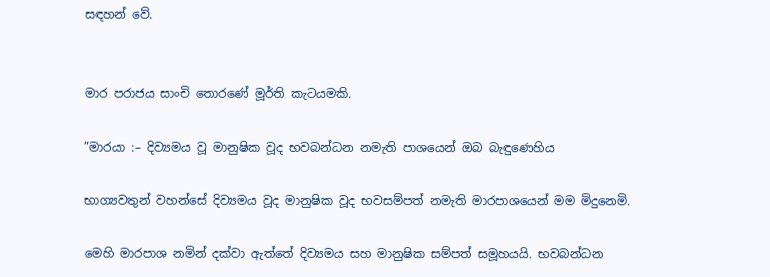සඳහන් වේ.


මාර පරාජය සාංචි තොරණේ මූර්ති කැටයමකි.

”මාරයා :– දිව්‍යමය වූ මානුෂික වූද භවබන්ධන නමැති පාශයෙන් ඔබ බැඳුණෙහිය

භාග්‍යවතුන් වහන්සේ දිව්‍යමය වූද මානුෂික වූද භවසම්පත් නමැති මාරපාශයෙන් මම මිදුනෙමි.

මෙහි මාරපාශ නමින් දක්වා ඇත්තේ දිව්‍යමය සහ මානුෂික සම්පත් සමූහයයි. භවබන්ධන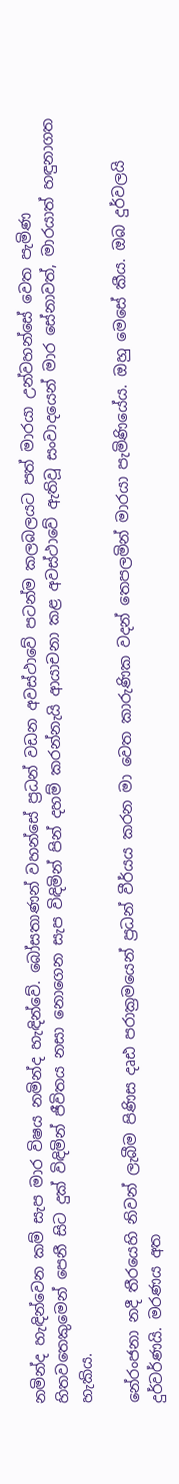නමින්ද හැඳින්වෙන කම් සැප මාර විෂය නමින්ද හැඳින්වේ. බෝසතාණන් වහන්සේ ප්‍රධන් වඩන අවස්ථාවේ පටන්ම කලබලයට පත් මාරයා උන්වහන්සේ වෙත පැමිණ හිතවතෙකුමෙන් පෙනී සිට දුක් විඳිමින් ජීවිතය නසා නොගෙන සැප විඳිමින් පින් දහම් කරන්නැයි ආයාචනා කළ අවස්ථාවේ ඇතිවූ සංවාදයෙන් මාර සේනාවත්, මාරයාත් හඳුනාගත හැකිය.

නේරංජනා නදී තීරයෙහි නිවන් ලැබීම පිණිස දෘඪ පරාක්‍රමයෙන් ප්‍රධන් වීර්යය කරන මා වෙත කාරුණික වදන් තෙපලමින් මාරයා පැමිණියේය. ඔහු මෙසේ කීය. ඔබ දුර්වලයි දුර්වර්ණයි. මරණය අත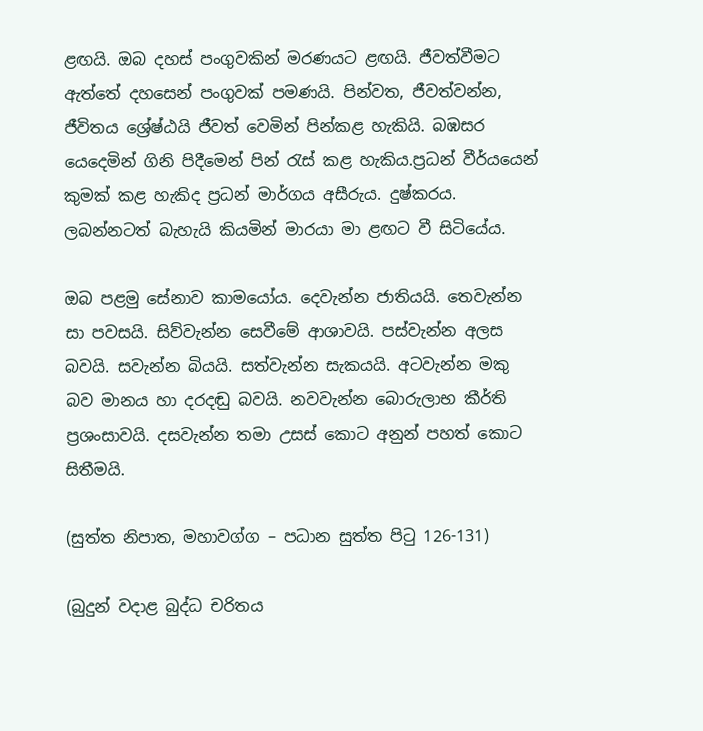ළඟයි. ඔබ දහස් පංගුවකින් මරණයට ළඟයි. ජීවත්වීමට ඇත්තේ දහසෙන් පංගුවක් පමණයි. පින්වත, ජීවත්වන්න, ජීවිතය ශ්‍රේෂ්ඨයි ජීවත් වෙමින් පින්කළ හැකියි. බඹසර යෙදෙමින් ගිනි පිදීමෙන් පින් රැස් කළ හැකිය.ප්‍රධන් වීර්යයෙන් කුමක් කළ හැකිද ප්‍රධන් මාර්ගය අසීරුය. දුෂ්කරය. ලබන්නටත් බැහැයි කියමින් මාරයා මා ළඟට වී සිටියේය.

ඔබ පළමු සේනාව කාමයෝය. දෙවැන්න ජාතියයි. තෙවැන්න සා පවසයි. සිව්වැන්න සෙවීමේ ආශාවයි. පස්වැන්න අලස බවයි. සවැන්න බියයි. සත්වැන්න සැකයයි. අටවැන්න මකු බව මානය හා දරදඬු බවයි. නවවැන්න බොරුලාභ කීර්ති ප්‍රශංසාවයි. දසවැන්න තමා උසස් කොට අනුන් පහත් කොට සිතීමයි.

(සුත්ත නිපාත, මහාවග්ග – පධාන සුත්ත පිටු 126-131)

(බුදුන් වදාළ බුද්ධ චරිතය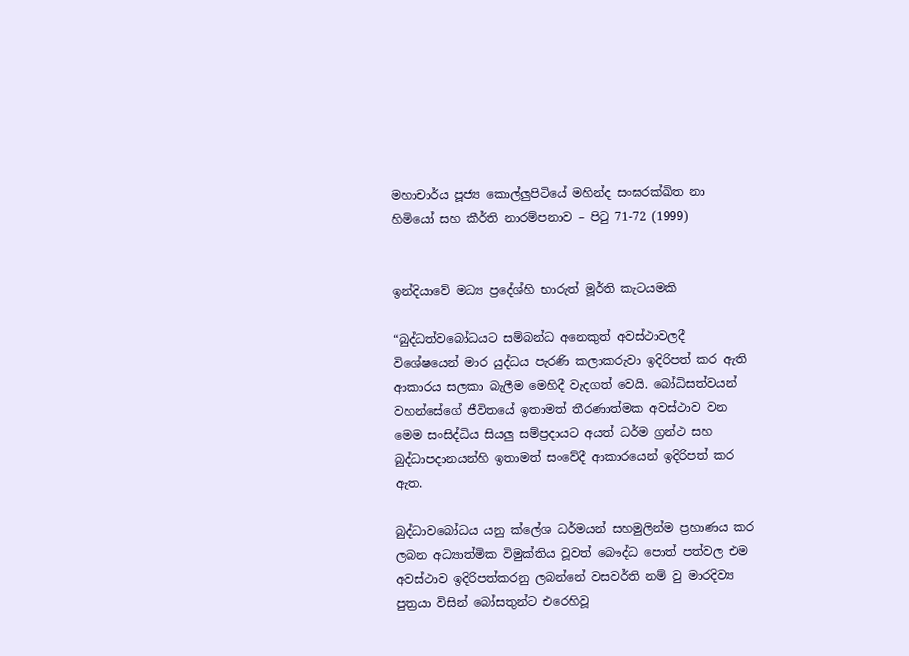මහාචාර්ය පූජ්‍ය කොල්ලුපිටියේ මහින්ද සංඝරක්ඛිත නා හිමියෝ සහ කීර්ති නාරම්පනාව – පිටු 71-72 (1999)


ඉන්දියාවේ මධ්‍ය ප්‍රදේශ්හි භාරුත් මූර්ති කැටයමකි

“බුද්ධත්වබෝධයට සම්බන්ධ අනෙකුත් අවස්ථාවලදී විශේෂයෙන් මාර යුද්ධය පැරණි කලාකරුවා ඉදිරිපත් කර ඇති ආකාරය සලකා බැලීම මෙහිදී වැදගත් වෙයි. බෝධිසත්වයන් වහන්සේගේ ජීවිතයේ ඉතාමත් තීරණාත්මක අවස්ථාව වන මෙම සංසිද්ධිය සියලු සම්ප්‍රදායට අයත් ධර්ම ග්‍රන්ථ සහ බුද්ධාපදානයන්හි ඉතාමත් සංවේදී ආකාරයෙන් ඉදිරිපත් කර ඇත.

බුද්ධාවබෝධය යනු ක්ලේශ ධර්මයන් සහමුලින්ම ප්‍රහාණය කර ලබන අධ්‍යාත්මික විමුක්තිය වූවත් බෞද්ධ පොත් පත්වල එම අවස්ථාව ඉදිරිපත්කරනු ලබන්නේ වසවර්ති නම් වු මාරදිව්‍ය පුත්‍රයා විසින් බෝසතුන්ට එරෙහිවූ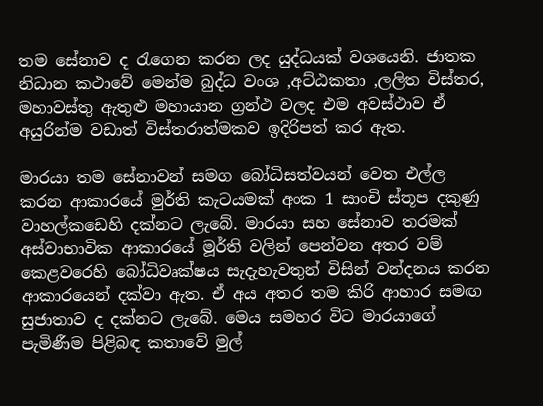තම සේනාව ද රැගෙන කරන ලද යුද්ධයක් වශයෙනි. ජාතක නිධාන කථාවේ මෙන්ම බුද්ධ වංශ ,අට්ඨකතා ,ලලිත විස්තර, මහාවස්තු ඇතුළු මහායාන ග්‍රන්ථ වලද එම අවස්ථාව ඒ අයුරින්ම වඩාත් විස්තරාත්මකව ඉදිරිපත් කර ඇත.

මාරයා තම සේනාවන් සමග බෝධිසත්වයන් වෙත එල්ල කරන ආකාරයේ මුර්ති කැටයමක් අංක 1 සාංචි ස්තූප දකුණු වාහල්කඩෙහි දක්නට ලැබේ. මාරයා සහ සේනාව තරමක් අස්වාභාවික ආකාරයේ මූර්ති වලින් පෙන්වන අතර වම් කෙළවරෙහි බෝධිවෘක්ෂය සැදැහැවතුන් විසින් වන්දනය කරන ආකාරයෙන් දක්වා ඇත. ඒ අය අතර තම කිරි ආහාර සමඟ සුජාතාව ද දක්නට ලැබේ. මෙය සමහර විට මාරයාගේ පැමිණීම පිළිබඳ කතාවේ මුල්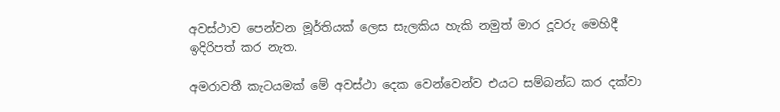අවස්ථාව පෙන්වන මූර්තියක් ලෙස සැලකිය හැකි නමුත් මාර දූවරු මෙහිදී ඉදිරිපත් කර නැත.

අමරාවතී කැටයමක් මේ අවස්ථා දෙක වෙන්වෙන්ව එයට සම්බන්ධ කර දක්වා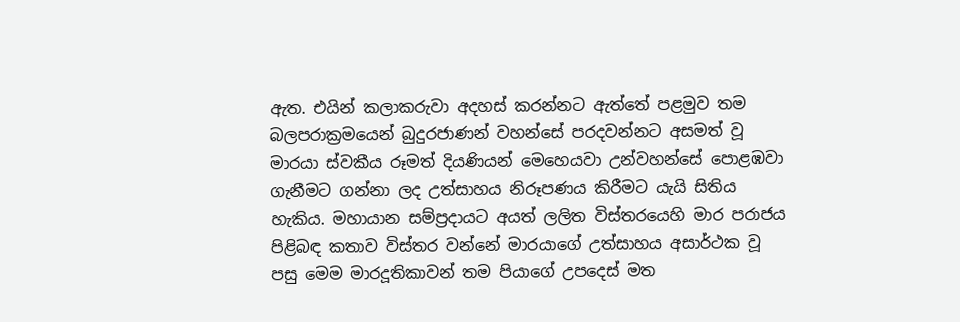ඇත. එයින් කලාකරුවා අදහස් කරන්නට ඇත්තේ පළමුව තම බලපරාක්‍රමයෙන් බුදුරජාණන් වහන්සේ පරදවන්නට අසමත් වූ මාරයා ස්වකීය රූමත් දියණියන් මෙහෙයවා උන්වහන්සේ පොළඹවා ගැනීමට ගන්නා ලද උත්සාහය නිරූපණය කිරීමට යැයි සිතිය හැකිය. මහායාන සම්ප්‍රදායට අයත් ලලිත විස්තරයෙහි මාර පරාජය පිළිබඳ කතාව විස්තර වන්නේ මාරයාගේ උත්සාහය අසාර්ථක වූ පසු මෙම මාරදූතිකාවන් තම පියාගේ උපදෙස් මත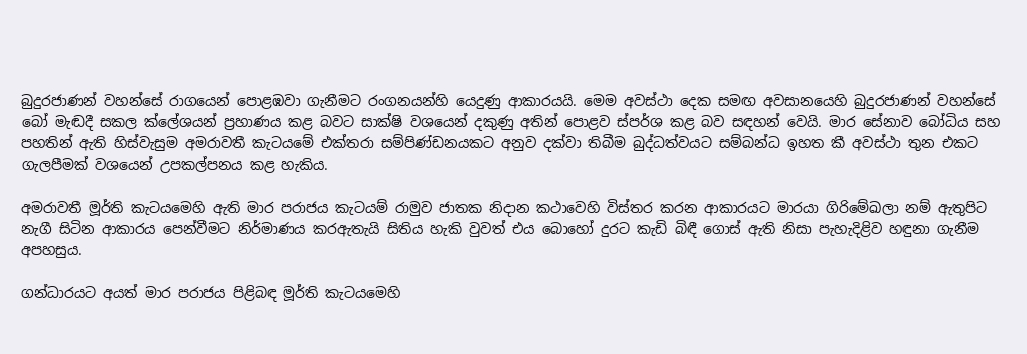බුදුරජාණන් වහන්සේ රාගයෙන් පොළඹවා ගැනීමට රංගනයන්හි යෙදුණු ආකාරයයි. මෙම අවස්ථා දෙක සමඟ අවසානයෙහි බුදුරජාණන් වහන්සේ බෝ මැඬදී සකල ක්ලේශයන් ප්‍රහාණය කළ බවට සාක්ෂි වශයෙන් දකුණු අතින් පොළව ස්පර්ශ කළ බව සඳහන් වෙයි. මාර සේනාව බෝධිය සහ පහතින් ඇති හිස්වැසුම අමරාවතී කැටයමේ එක්තරා සම්පිණ්ඩනයකට අනුව දක්වා තිබීම බුද්ධත්වයට සම්බන්ධ ඉහත කී අවස්ථා තුන එකට ගැලපීමක් වශයෙන් උපකල්පනය කළ හැකිය.

අමරාවතී මූර්ති කැටයමෙහි ඇති මාර පරාජය කැටයම් රාමුව ජාතක නිදාන කථාවෙහි විස්තර කරන ආකාරයට මාරයා ගිරිමේඛලා නම් ඇතුපිට නැගී සිටින ආකාරය පෙන්වීමට නිර්මාණය කරඇතැයි සිතිය හැකි වුවත් එය බොහෝ දුරට කැඩි බිඳී ගොස් ඇති නිසා පැහැදිළිව හඳුනා ගැනීම අපහසුය.

ගන්ධාරයට අයත් මාර පරාජය පිළිබඳ මූර්ති කැටයමෙහි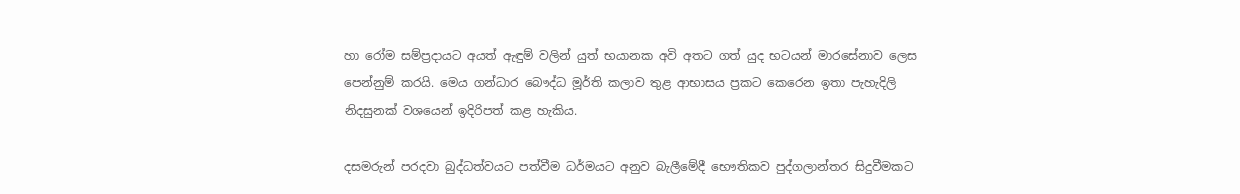හා රෝම සම්ප්‍රදායට අයත් ඇඳුම් වලින් යුත් භයානක අවි අතට ගත් යුද භටයන් මාරසේනාව ලෙස පෙන්නුම් කරයි. මෙය ගන්ධාර බෞද්ධ මූර්ති කලාව තුළ ආභාසය ප්‍රකට කෙරෙන ඉතා පැහැදිලි නිදසුනක් වශයෙන් ඉදිරිපත් කළ හැකිය.

දසමරුන් පරදවා බුද්ධත්වයට පත්වීම ධර්මයට අනුව බැලීමේදී භෞතිකව පුද්ගලාන්තර සිදුවීමකට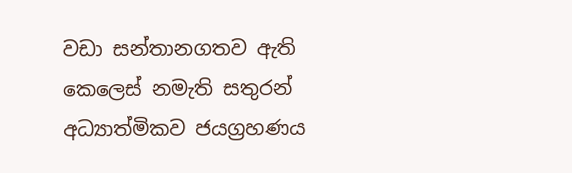වඩා සන්තානගතව ඇති කෙලෙස් නමැති සතුරන් අධ්‍යාත්මිකව ජයග්‍රහණය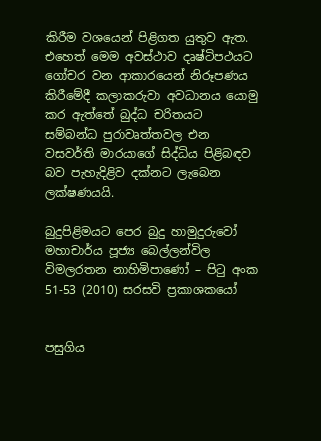කිරීම වශයෙන් පිළිගත යුතුව ඇත. එහෙත් මෙම අවස්ථාව දෘෂ්ටිපථයට ගෝචර වන ආකාරයෙන් නිරූපණය කිරීමේදී කලාකරුවා අවධානය යොමු කර ඇත්තේ බුද්ධ චරිතයට සම්බන්ධ පුරාවෘත්තවල එන වසවර්ති මාරයාගේ සිද්ධිය පිළිබඳව බව පැහැදිළිව දක්නට ලැබෙන ලක්ෂණයයි.

බුදුපිළිමයට පෙර බුදු හාමුදුරුවෝ මහාචාර්ය පූජ්‍ය බෙල්ලන්විල විමලරතන නාහිමිපාණෝ – පිටු අංක 51-53 (2010) සරසවි ප්‍රකාශකයෝ


පසුගිය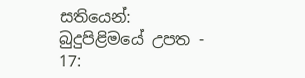සතියෙන්: බුදුපිළිමයේ උපත - 17: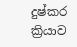දුෂ්කර ක්‍රියාව